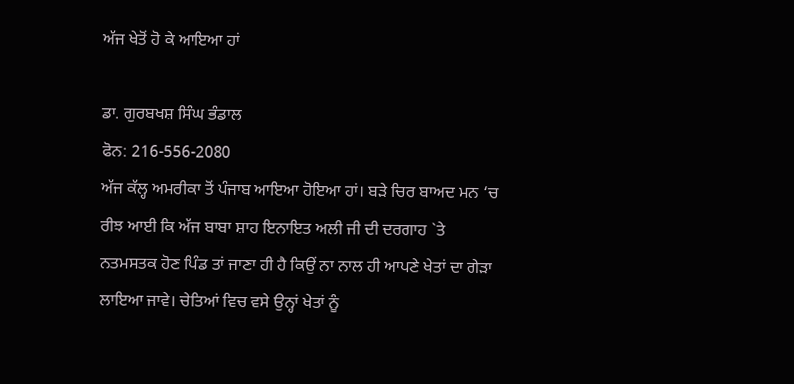ਅੱਜ ਖੇਤੋਂ ਹੋ ਕੇ ਆਇਆ ਹਾਂ

ਡਾ. ਗੁਰਬਖਸ਼ ਸਿੰਘ ਭੰਡਾਲ
ਫੋਨ: 216-556-2080
ਅੱਜ ਕੱਲ੍ਹ ਅਮਰੀਕਾ ਤੋਂ ਪੰਜਾਬ ਆਇਆ ਹੋਇਆ ਹਾਂ। ਬੜੇ ਚਿਰ ਬਾਅਦ ਮਨ ‘ਚ ਰੀਝ ਆਈ ਕਿ ਅੱਜ ਬਾਬਾ ਸ਼ਾਹ ਇਨਾਇਤ ਅਲੀ ਜੀ ਦੀ ਦਰਗਾਹ `ਤੇ ਨਤਮਸਤਕ ਹੋਣ ਪਿੰਡ ਤਾਂ ਜਾਣਾ ਹੀ ਹੈ ਕਿਉਂ ਨਾ ਨਾਲ ਹੀ ਆਪਣੇ ਖੇਤਾਂ ਦਾ ਗੇੜਾ ਲਾਇਆ ਜਾਵੇ। ਚੇਤਿਆਂ ਵਿਚ ਵਸੇ ਉਨ੍ਹਾਂ ਖੇਤਾਂ ਨੂੰ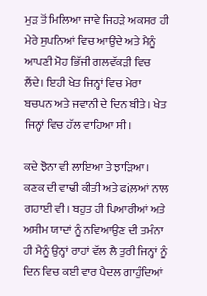ਮੁੜ ਤੋਂ ਮਿਲਿਆ ਜਾਵੇ ਜਿਹੜੇ ਅਕਸਰ ਹੀ ਮੇਰੇ ਸੁਪਨਿਆਂ ਵਿਚ ਆਉਂਦੇ ਅਤੇ ਮੈਨੂੰ ਆਪਣੀ ਮੋਹ ਭਿੱਜੀ ਗਲਵੱਕੜੀ ਵਿਚ ਲੈਂਦੇ। ਇਹੀ ਖੇਤ ਜਿਨ੍ਹਾਂ ਵਿਚ ਮੇਰਾ ਬਚਪਨ ਅਤੇ ਜਵਾਨੀ ਦੇ ਦਿਨ ਬੀਤੇ। ਖੇਤ ਜਿਨ੍ਹਾਂ ਵਿਚ ਹੱਲ ਵਾਹਿਆ ਸੀ।

ਕਦੇ ਝੋਨਾ ਵੀ ਲਾਇਆ ਤੇ ਝਾੜਿਆ। ਕਣਕ ਦੀ ਵਾਢੀ ਕੀਤੀ ਅਤੇ ਫiਲ਼ਆਂ ਨਾਲ ਗਹਾਈ ਵੀ। ਬਹੁਤ ਹੀ ਪਿਆਰੀਆਂ ਅਤੇ ਅਸੀਮ ਯਾਦਾਂ ਨੂੰ ਨਵਿਆਉਣ ਦੀ ਤਮੰਨਾ ਹੀ ਮੈਨੂੰ ਉਨ੍ਹਾਂ ਰਾਹਾਂ ਵੱਲ ਲੈ ਤੁਰੀ ਜਿਨ੍ਹਾਂ ਨੂੰ ਦਿਨ ਵਿਚ ਕਈ ਵਾਰ ਪੈਦਲ ਗਾਹੁੰਦਿਆਂ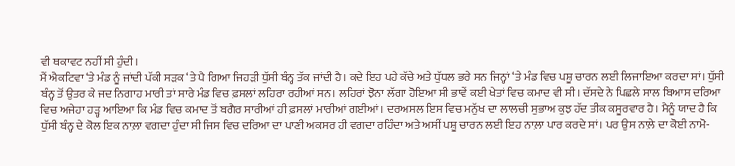ਵੀ ਥਕਾਵਟ ਨਹੀਂ ਸੀ ਹੁੰਦੀ।
ਮੈਂ ਐਕਟਿਵਾ ‘ਤੇ ਮੰਡ ਨੂੰ ਜਾਂਦੀ ਪੱਕੀ ਸੜਕ ‘ਤੇ ਪੈ ਗਿਆ ਜਿਹੜੀ ਧੁੱਸੀ ਬੰਨ੍ਹ ਤੱਕ ਜਾਂਦੀ ਹੈ। ਕਦੇ ਇਹ ਪਹੇ ਕੱਚੇ ਅਤੇ ਧੁੱਧਲ ਭਰੇ ਸਨ ਜਿਨ੍ਹਾਂ ‘ਤੇ ਮੰਡ ਵਿਚ ਪਸ਼ੂ ਚਾਰਨ ਲਈ ਲਿਜਾਇਆ ਕਰਦਾ ਸਾਂ। ਧੁੱਸੀ ਬੰਨ੍ਹ ਤੋਂ ਉਤਰ ਕੇ ਜਦ ਨਿਗਾਹ ਮਾਰੀ ਤਾਂ ਸਾਰੇ ਮੰਡ ਵਿਚ ਫ਼ਸਲਾਂ ਲਹਿਰਾ ਰਹੀਆਂ ਸਨ। ਲਹਿਰਾਂ ਝੋਨਾ ਲੱਗਾ ਹੋਇਆ ਸੀ ਭਾਵੇਂ ਕਈ ਖੇਤਾਂ ਵਿਚ ਕਮਾਦ ਵੀ ਸੀ। ਦੱਸਦੇ ਨੇ ਪਿਛਲੇ ਸਾਲ ਬਿਆਸ ਦਰਿਆ ਵਿਚ ਅਜੇਹਾ ਹੜ੍ਹ ਆਇਆ ਕਿ ਮੰਡ ਵਿਚ ਕਮਾਦ ਤੋਂ ਬਗੈਰ ਸਾਰੀਆਂ ਹੀ ਫ਼ਸਲਾਂ ਮਾਰੀਆਂ ਗਈਆਂ। ਦਰਅਸਲ ਇਸ ਵਿਚ ਮਨੁੱਖ ਦਾ ਲਾਲਚੀ ਸੁਭਾਅ ਕੁਝ ਹੱਦ ਤੀਕ ਕਸੂਰਵਾਰ ਹੈ। ਮੈਨੂੰ ਯਾਦ ਹੈ ਕਿ ਧੁੱਸੀ ਬੰਨ੍ਹ ਦੇ ਕੋਲ ਇਕ ਨਾਲ਼ਾ ਵਗਦਾ ਹੁੰਦਾ ਸੀ ਜਿਸ ਵਿਚ ਦਰਿਆ ਦਾ ਪਾਣੀ ਅਕਸਰ ਹੀ ਵਗਦਾ ਰਹਿੰਦਾ ਅਤੇ ਅਸੀਂ ਪਸ਼ੂ ਚਾਰਨ ਲਈ ਇਹ ਨਾਲ਼ਾ ਪਾਰ ਕਰਦੇ ਸਾਂ। ਪਰ ਉਸ ਨਾਲ਼ੇ ਦਾ ਕੋਈ ਨਾਮੋ-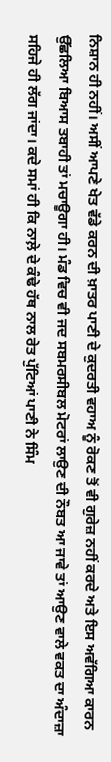ਨਿਸ਼ਾਨ ਹੀ ਨਹੀਂ। ਅਸੀਂ ਆਪਣੇ ਖੇਤ ਵੱਡੇ ਕਰਨ ਦੀ ਖ਼ਾਤਰ ਪਾਣੀ ਦੇ ਕੁਦਰਤੀ ਵਹਾਅ ਨੂੰ ਰੋਕਣ ਤੋਂ ਵੀ ਗੁਰੇਜ਼ ਨਹੀਂ ਕਰਦੇ ਅਤੇ ਇਸ ਅਵੱਗਿਆ ਕਾਰਨ ਉੱਛਲਿਆ ਬਿਆਸ ਤਬਾਹੀ ਤਾਂ ਮਚਾਊਗਾ ਹੀ। ਮੰਡ ਵਿਚ ਵੀ ਜਦ ਸਬਮਰਸੀਬਲ ਮੋਟਰਾਂ ਲਾਉਣ ਦੀ ਨੌਬਤ ਆ ਜਾਵੇ ਤਾਂ ਆਉਣ ਵਾਲੇ ਵਕਤ ਦਾ ਅੰਦਾਜ਼ਾ ਸਹਿਜੇ ਹੀ ਲੱਗ ਜਾਂਦਾ। ਕਦੇ ਸਮਾਂ ਹੀ ਕਿ ਨਾਲ਼ੇ ਦੇ ਕੰਢੇ ਹੱਥ ਨਾਲ ਰੇਤ ਪੁੱਟਿਆਂ ਪਾਣੀ ਨੇ ਸਿੰਮ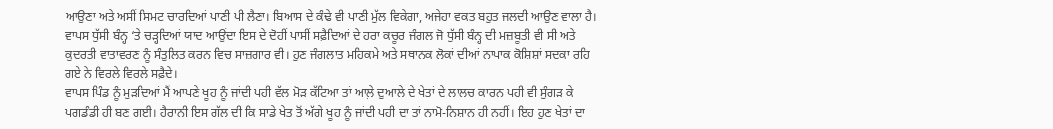ਆਉਣਾ ਅਤੇ ਅਸੀਂ ਸਿਮਟ ਚਾਰਦਿਆਂ ਪਾਣੀ ਪੀ ਲੈਣਾ। ਬਿਆਸ ਦੇ ਕੰਢੇ ਵੀ ਪਾਣੀ ਮੁੱਲ ਵਿਕੇਗਾ, ਅਜੇਹਾ ਵਕਤ ਬਹੁਤ ਜਲਦੀ ਆਉਣ ਵਾਲਾ ਹੈ।
ਵਾਪਸ ਧੁੱਸੀ ਬੰਨ੍ਹ ‘ਤੇ ਚੜ੍ਹਦਿਆਂ ਯਾਦ ਆਉਂਦਾ ਇਸ ਦੇ ਦੋਹੀਂ ਪਾਸੀਂ ਸਫ਼ੈਦਿਆਂ ਦੇ ਹਰਾ ਕਚੂਰ ਜੰਗਲ ਜੋ ਧੁੱਸੀ ਬੰਨ੍ਹ ਦੀ ਮਜ਼ਬੂਤੀ ਵੀ ਸੀ ਅਤੇ ਕੁਦਰਤੀ ਵਾਤਾਵਰਣ ਨੂੰ ਸੰਤੁਲਿਤ ਕਰਨ ਵਿਚ ਸਾਜ਼ਗਾਰ ਵੀ। ਹੁਣ ਜੰਗਲਾਤ ਮਹਿਕਮੇ ਅਤੇ ਸਥਾਨਕ ਲੋਕਾਂ ਦੀਆਂ ਨਾਪਾਕ ਕੋਸ਼ਿਸ਼ਾਂ ਸਦਕਾ ਰਹਿ ਗਏ ਨੇ ਵਿਰਲੇ ਵਿਰਲੇ ਸਫ਼ੈਦੇ।
ਵਾਪਸ ਪਿੰਡ ਨੂੰ ਮੁੜਦਿਆਂ ਮੈਂ ਆਪਣੇ ਖੂਹ ਨੂੰ ਜਾਂਦੀ ਪਹੀ ਵੱਲ ਮੋੜ ਕੱਟਿਆ ਤਾਂ ਆਲ਼ੇ ਦੁਆਲੇ ਦੇ ਖੇਤਾਂ ਦੇ ਲਾਲਚ ਕਾਰਨ ਪਹੀ ਵੀ ਸੁੰਗੜ ਕੇ ਪਗਡੰਡੀ ਹੀ ਬਣ ਗਈ। ਹੈਰਾਨੀ ਇਸ ਗੱਲ ਦੀ ਕਿ ਸਾਡੇ ਖੇਤ ਤੋਂ ਅੱਗੇ ਖੂਹ ਨੂੰ ਜਾਂਦੀ ਪਹੀ ਦਾ ਤਾਂ ਨਾਮੋ-ਨਿਸ਼ਾਨ ਹੀ ਨਹੀਂ। ਇਹ ਹੁਣ ਖੇਤਾਂ ਦਾ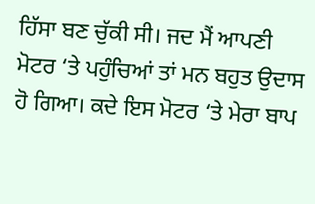ਹਿੱਸਾ ਬਣ ਚੁੱਕੀ ਸੀ। ਜਦ ਮੈਂ ਆਪਣੀ ਮੋਟਰ ‘ਤੇ ਪਹੁੰਚਿਆਂ ਤਾਂ ਮਨ ਬਹੁਤ ਉਦਾਸ ਹੋ ਗਿਆ। ਕਦੇ ਇਸ ਮੋਟਰ ‘ਤੇ ਮੇਰਾ ਬਾਪ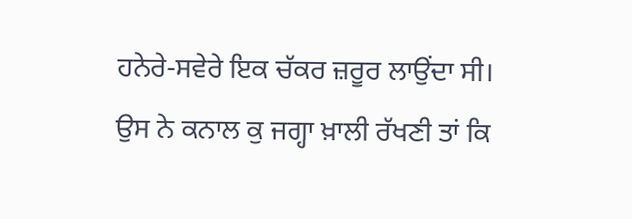ਹਨੇਰੇ-ਸਵੇਰੇ ਇਕ ਚੱਕਰ ਜ਼ਰੂਰ ਲਾਉਂਦਾ ਸੀ। ਉਸ ਨੇ ਕਨਾਲ ਕੁ ਜਗ੍ਹਾ ਖ਼ਾਲੀ ਰੱਖਣੀ ਤਾਂ ਕਿ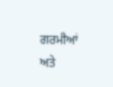ਗਰਮੀਆਂ ਅਤੇ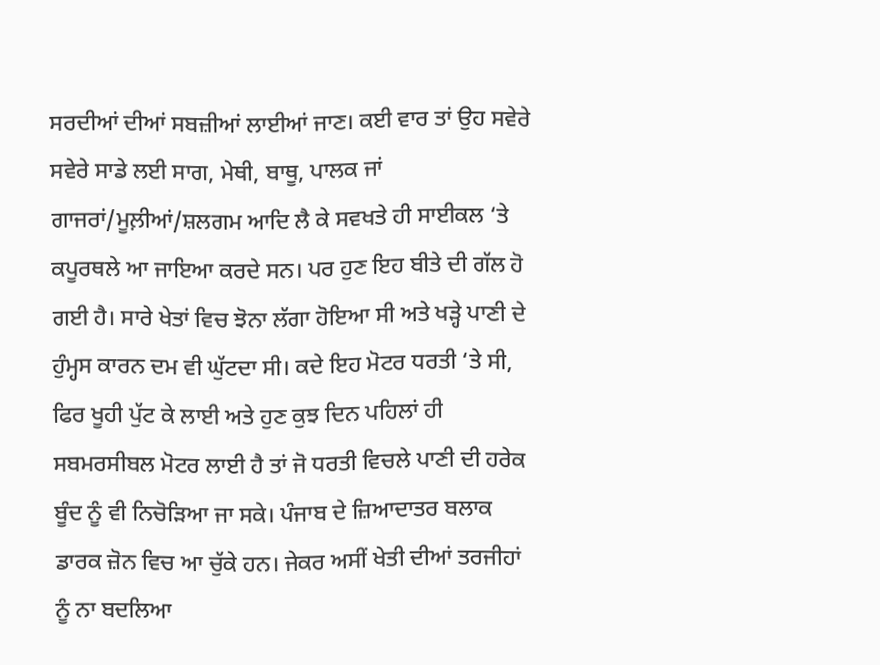ਸਰਦੀਆਂ ਦੀਆਂ ਸਬਜ਼ੀਆਂ ਲਾਈਆਂ ਜਾਣ। ਕਈ ਵਾਰ ਤਾਂ ਉਹ ਸਵੇਰੇ ਸਵੇਰੇ ਸਾਡੇ ਲਈ ਸਾਗ, ਮੇਥੀ, ਬਾਥੂ, ਪਾਲਕ ਜਾਂ ਗਾਜਰਾਂ/ਮੂਲ਼ੀਆਂ/ਸ਼ਲਗਮ ਆਦਿ ਲੈ ਕੇ ਸਵਖਤੇ ਹੀ ਸਾਈਕਲ ‘ਤੇ ਕਪੂਰਥਲੇ ਆ ਜਾਇਆ ਕਰਦੇ ਸਨ। ਪਰ ਹੁਣ ਇਹ ਬੀਤੇ ਦੀ ਗੱਲ ਹੋ ਗਈ ਹੈ। ਸਾਰੇ ਖੇਤਾਂ ਵਿਚ ਝੋਨਾ ਲੱਗਾ ਹੋਇਆ ਸੀ ਅਤੇ ਖੜ੍ਹੇ ਪਾਣੀ ਦੇ ਹੁੰਮ੍ਹਸ ਕਾਰਨ ਦਮ ਵੀ ਘੁੱਟਦਾ ਸੀ। ਕਦੇ ਇਹ ਮੋਟਰ ਧਰਤੀ ‘ਤੇ ਸੀ, ਫਿਰ ਖੂਹੀ ਪੁੱਟ ਕੇ ਲਾਈ ਅਤੇ ਹੁਣ ਕੁਝ ਦਿਨ ਪਹਿਲਾਂ ਹੀ ਸਬਮਰਸੀਬਲ ਮੋਟਰ ਲਾਈ ਹੈ ਤਾਂ ਜੋ ਧਰਤੀ ਵਿਚਲੇ ਪਾਣੀ ਦੀ ਹਰੇਕ ਬੂੰਦ ਨੂੰ ਵੀ ਨਿਚੋੜਿਆ ਜਾ ਸਕੇ। ਪੰਜਾਬ ਦੇ ਜ਼ਿਆਦਾਤਰ ਬਲਾਕ ਡਾਰਕ ਜ਼ੋਨ ਵਿਚ ਆ ਚੁੱਕੇ ਹਨ। ਜੇਕਰ ਅਸੀਂ ਖੇਤੀ ਦੀਆਂ ਤਰਜੀਹਾਂ ਨੂੰ ਨਾ ਬਦਲਿਆ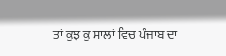ਤਾਂ ਕੁਝ ਕੁ ਸਾਲਾਂ ਵਿਚ ਪੰਜਾਬ ਦਾ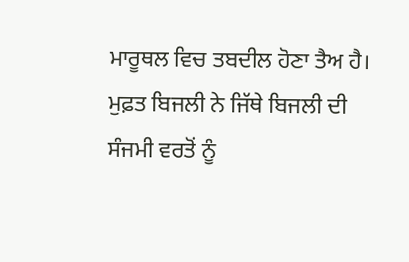ਮਾਰੂਥਲ ਵਿਚ ਤਬਦੀਲ ਹੋਣਾ ਤੈਅ ਹੈ। ਮੁਫ਼ਤ ਬਿਜਲੀ ਨੇ ਜਿੱਥੇ ਬਿਜਲੀ ਦੀ ਸੰਜਮੀ ਵਰਤੋਂ ਨੂੰ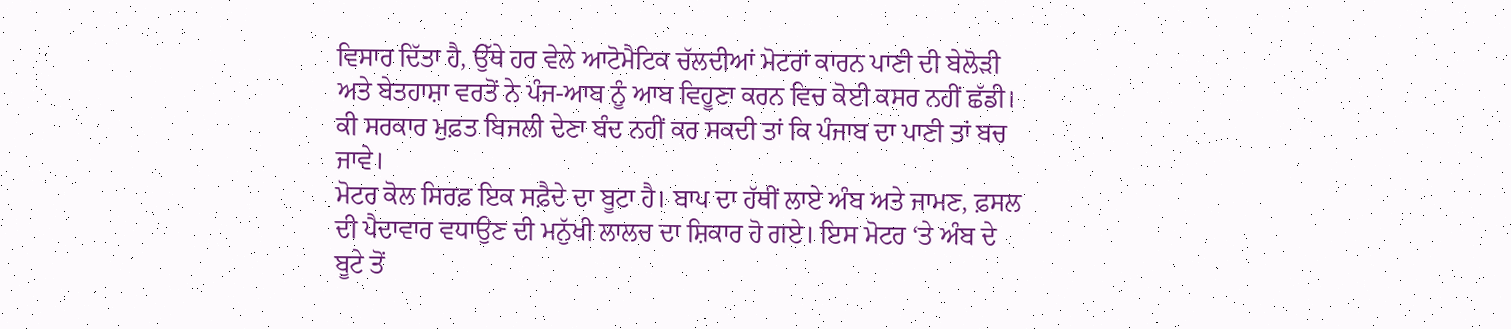ਵਿਸਾਰ ਦਿੱਤਾ ਹੈ, ਉੱਥੇ ਹਰ ਵੇਲੇ ਆਟੋਮੈਟਿਕ ਚੱਲਦੀਆਂ ਮੋਟਰਾਂ ਕਾਰਨ ਪਾਣੀ ਦੀ ਬੇਲੋੜੀ ਅਤੇ ਬੇਤਹਾਸ਼ਾ ਵਰਤੋਂ ਨੇ ਪੰਜ-ਆਬ ਨੂੰ ਆਬ ਵਿਹੂਣਾ ਕਰਨ ਵਿਚ ਕੋਈ ਕਸਰ ਨਹੀਂ ਛੱਡੀ। ਕੀ ਸਰਕਾਰ ਮੁਫ਼ਤ ਬਿਜਲੀ ਦੇਣਾ ਬੰਦ ਨਹੀਂ ਕਰ ਸਕਦੀ ਤਾਂ ਕਿ ਪੰਜਾਬ ਦਾ ਪਾਣੀ ਤਾਂ ਬਚ ਜਾਵੇ।
ਮੋਟਰ ਕੋਲ ਸਿਰਫ਼ ਇਕ ਸਫ਼ੈਦੇ ਦਾ ਬੂਟਾ ਹੈ। ਬਾਪ ਦਾ ਹੱਥੀਂ ਲਾਏ ਅੰਬ ਅਤੇ ਜਾਮਣ, ਫ਼ਸਲ ਦੀ ਪੈਦਾਵਾਰ ਵਧਾਉਣ ਦੀ ਮਨੁੱਖੀ ਲਾਲਚ ਦਾ ਸ਼ਿਕਾਰ ਹੋ ਗਏ। ਇਸ ਮੋਟਰ ‘ਤੇ ਅੰਬ ਦੇ ਬੂਟੇ ਤੋਂ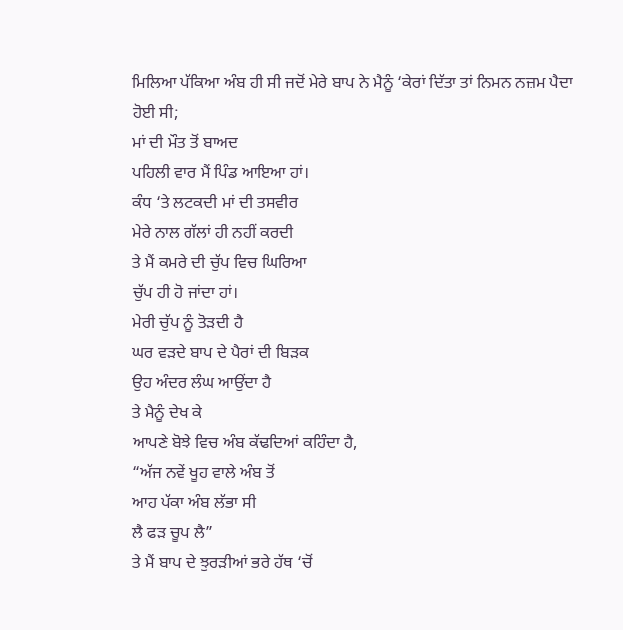ਮਿਲਿਆ ਪੱਕਿਆ ਅੰਬ ਹੀ ਸੀ ਜਦੋਂ ਮੇਰੇ ਬਾਪ ਨੇ ਮੈਨੂੰ ‘ਕੇਰਾਂ ਦਿੱਤਾ ਤਾਂ ਨਿਮਨ ਨਜ਼ਮ ਪੈਦਾ ਹੋਈ ਸੀ;
ਮਾਂ ਦੀ ਮੌਤ ਤੋਂ ਬਾਅਦ
ਪਹਿਲੀ ਵਾਰ ਮੈਂ ਪਿੰਡ ਆਇਆ ਹਾਂ।
ਕੰਧ ‘ਤੇ ਲਟਕਦੀ ਮਾਂ ਦੀ ਤਸਵੀਰ
ਮੇਰੇ ਨਾਲ ਗੱਲਾਂ ਹੀ ਨਹੀਂ ਕਰਦੀ
ਤੇ ਮੈਂ ਕਮਰੇ ਦੀ ਚੁੱਪ ਵਿਚ ਘਿਰਿਆ
ਚੁੱਪ ਹੀ ਹੋ ਜਾਂਦਾ ਹਾਂ।
ਮੇਰੀ ਚੁੱਪ ਨੂੰ ਤੋੜਦੀ ਹੈ
ਘਰ ਵੜਦੇ ਬਾਪ ਦੇ ਪੈਰਾਂ ਦੀ ਬਿੜਕ
ਉਹ ਅੰਦਰ ਲੰਘ ਆਉਂਦਾ ਹੈ
ਤੇ ਮੈਨੂੰ ਦੇਖ ਕੇ
ਆਪਣੇ ਬੋਝੇ ਵਿਚ ਅੰਬ ਕੱਢਦਿਆਂ ਕਹਿੰਦਾ ਹੈ,
“ਅੱਜ ਨਵੇਂ ਖੂਹ ਵਾਲੇ ਅੰਬ ਤੋਂ
ਆਹ ਪੱਕਾ ਅੰਬ ਲੱਭਾ ਸੀ
ਲੈ ਫੜ ਚੂਪ ਲੈ”
ਤੇ ਮੈਂ ਬਾਪ ਦੇ ਝੁਰੜੀਆਂ ਭਰੇ ਹੱਥ ‘ਚੋਂ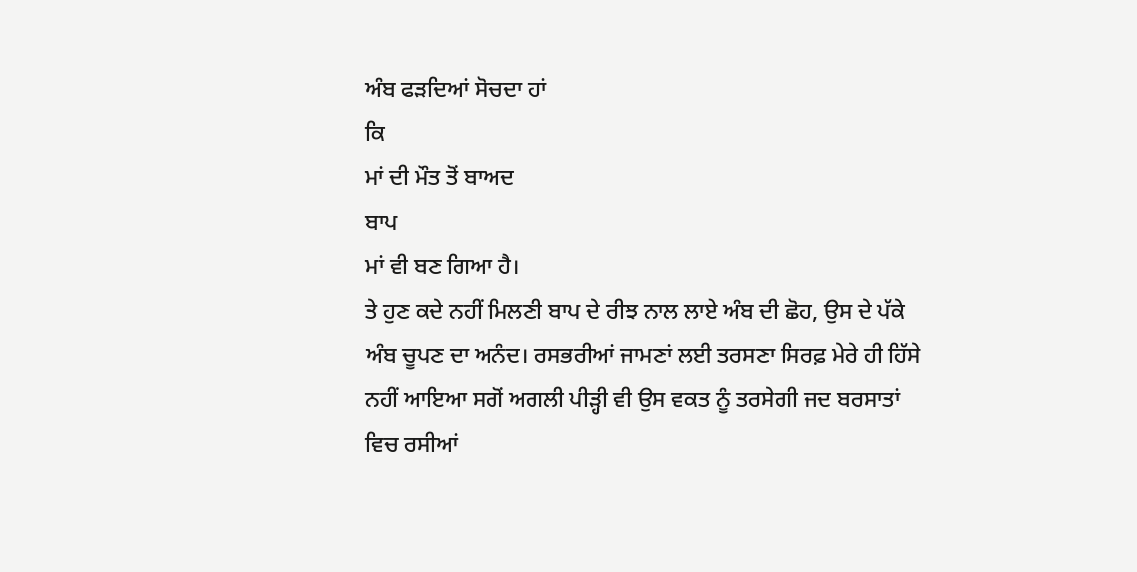ਅੰਬ ਫੜਦਿਆਂ ਸੋਚਦਾ ਹਾਂ
ਕਿ
ਮਾਂ ਦੀ ਮੌਤ ਤੋਂ ਬਾਅਦ
ਬਾਪ
ਮਾਂ ਵੀ ਬਣ ਗਿਆ ਹੈ।
ਤੇ ਹੁਣ ਕਦੇ ਨਹੀਂ ਮਿਲਣੀ ਬਾਪ ਦੇ ਰੀਝ ਨਾਲ ਲਾਏ ਅੰਬ ਦੀ ਛੋਹ, ਉਸ ਦੇ ਪੱਕੇ ਅੰਬ ਚੂਪਣ ਦਾ ਅਨੰਦ। ਰਸਭਰੀਆਂ ਜਾਮਣਾਂ ਲਈ ਤਰਸਣਾ ਸਿਰਫ਼ ਮੇਰੇ ਹੀ ਹਿੱਸੇ ਨਹੀਂ ਆਇਆ ਸਗੋਂ ਅਗਲੀ ਪੀੜ੍ਹੀ ਵੀ ਉਸ ਵਕਤ ਨੂੰ ਤਰਸੇਗੀ ਜਦ ਬਰਸਾਤਾਂ ਵਿਚ ਰਸੀਆਂ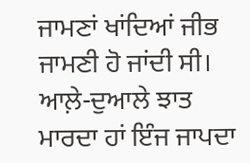ਜਾਮਣਾਂ ਖਾਂਦਿਆਂ ਜੀਭ ਜਾਮਣੀ ਹੋ ਜਾਂਦੀ ਸੀ।
ਆਲ਼ੇ-ਦੁਆਲੇ ਝਾਤ ਮਾਰਦਾ ਹਾਂ ਇੰਜ ਜਾਪਦਾ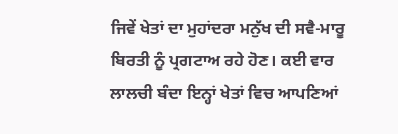ਜਿਵੇਂ ਖੇਤਾਂ ਦਾ ਮੁਹਾਂਦਰਾ ਮਨੁੱਖ ਦੀ ਸਵੈ-ਮਾਰੂ ਬਿਰਤੀ ਨੂੰ ਪ੍ਰਗਟਾਅ ਰਹੇ ਹੋਣ। ਕਈ ਵਾਰ ਲਾਲਚੀ ਬੰਦਾ ਇਨ੍ਹਾਂ ਖੇਤਾਂ ਵਿਚ ਆਪਣਿਆਂ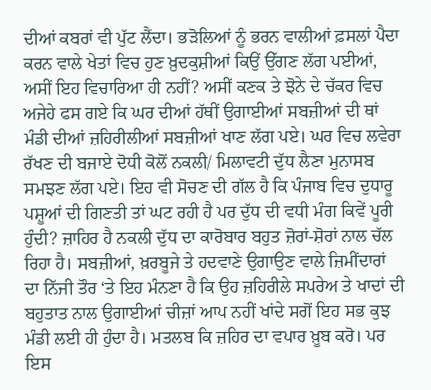ਦੀਆਂ ਕਬਰਾਂ ਵੀ ਪੁੱਟ ਲੈਂਦਾ। ਭੜੋਲਿਆਂ ਨੂੰ ਭਰਨ ਵਾਲੀਆਂ ਫ਼ਸਲਾਂ ਪੈਦਾ ਕਰਨ ਵਾਲੇ ਖੇਤਾਂ ਵਿਚ ਹੁਣ ਖ਼ੁਦਕੁਸ਼ੀਆਂ ਕਿਉਂ ਉੱਗਣ ਲੱਗ ਪਈਆਂ, ਅਸੀਂ ਇਹ ਵਿਚਾਰਿਆ ਹੀ ਨਹੀਂ? ਅਸੀਂ ਕਣਕ ਤੇ ਝੋਨੇ ਦੇ ਚੱਕਰ ਵਿਚ ਅਜੇਹੇ ਫਸ ਗਏ ਕਿ ਘਰ ਦੀਆਂ ਹੱਥੀਂ ਉਗਾਈਆਂ ਸਬਜ਼ੀਆਂ ਦੀ ਥਾਂ ਮੰਡੀ ਦੀਆਂ ਜ਼ਹਿਰੀਲੀਆਂ ਸਬਜ਼ੀਆਂ ਖਾਣ ਲੱਗ ਪਏ। ਘਰ ਵਿਚ ਲਵੇਰਾ ਰੱਖਣ ਦੀ ਬਜਾਏ ਦੋਧੀ ਕੋਲੋਂ ਨਕਲੀ/ ਮਿਲਾਵਟੀ ਦੁੱਧ ਲੈਣਾ ਮੁਨਾਸਬ ਸਮਝਣ ਲੱਗ ਪਏ। ਇਹ ਵੀ ਸੋਚਣ ਦੀ ਗੱਲ ਹੈ ਕਿ ਪੰਜਾਬ ਵਿਚ ਦੁਧਾਰੂ ਪਸ਼ੂਆਂ ਦੀ ਗਿਣਤੀ ਤਾਂ ਘਟ ਰਹੀ ਹੈ ਪਰ ਦੁੱਧ ਦੀ ਵਧੀ ਮੰਗ ਕਿਵੇਂ ਪੂਰੀ ਹੁੰਦੀ? ਜ਼ਾਹਿਰ ਹੈ ਨਕਲੀ ਦੁੱਧ ਦਾ ਕਾਰੋਬਾਰ ਬਹੁਤ ਜ਼ੋਰਾਂ-ਸ਼ੋਰਾਂ ਨਾਲ ਚੱਲ ਰਿਹਾ ਹੈ। ਸਬਜ਼ੀਆਂ, ਖ਼ਰਬੂਜੇ ਤੇ ਹਦਵਾਣੇ ਉਗਾਉਣ ਵਾਲੇ ਜ਼ਿਮੀਂਦਾਰਾਂ ਦਾ ਨਿੱਜੀ ਤੌਰ ‘ਤੇ ਇਹ ਮੰਨਣਾ ਹੈ ਕਿ ਉਹ ਜ਼ਹਿਰੀਲੇ ਸਪਰੇਅ ਤੇ ਖਾਦਾਂ ਦੀ ਬਹੁਤਾਤ ਨਾਲ ਉਗਾਈਆਂ ਚੀਜ਼ਾਂ ਆਪ ਨਹੀਂ ਖਾਂਦੇ ਸਗੋਂ ਇਹ ਸਭ ਕੁਝ ਮੰਡੀ ਲਈ ਹੀ ਹੁੰਦਾ ਹੈ। ਮਤਲਬ ਕਿ ਜ਼ਹਿਰ ਦਾ ਵਪਾਰ ਖ਼ੂਬ ਕਰੋ। ਪਰ ਇਸ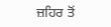ਜ਼ਹਿਰ ਤੋਂ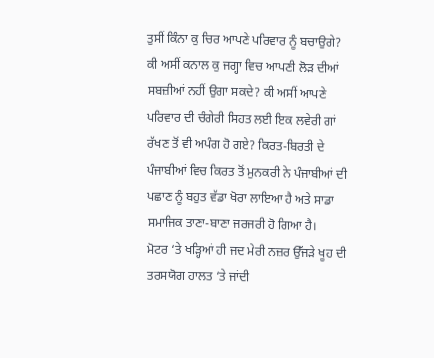ਤੁਸੀਂ ਕਿੰਨਾ ਕੁ ਚਿਰ ਆਪਣੇ ਪਰਿਵਾਰ ਨੂੰ ਬਚਾਉਗੇ? ਕੀ ਅਸੀਂ ਕਨਾਲ ਕੁ ਜਗ੍ਹਾ ਵਿਚ ਆਪਣੀ ਲੋੜ ਦੀਆਂ ਸਬਜ਼ੀਆਂ ਨਹੀਂ ਉਗਾ ਸਕਦੇ? ਕੀ ਅਸੀਂ ਆਪਣੇ ਪਰਿਵਾਰ ਦੀ ਚੰਗੇਰੀ ਸਿਹਤ ਲਈ ਇਕ ਲਵੇਰੀ ਗਾਂ ਰੱਖਣ ਤੋਂ ਵੀ ਅਪੰਗ ਹੋ ਗਏ? ਕਿਰਤ-ਬਿਰਤੀ ਦੇ ਪੰਜਾਬੀਆਂ ਵਿਚ ਕਿਰਤ ਤੋਂ ਮੁਨਕਰੀ ਨੇ ਪੰਜਾਬੀਆਂ ਦੀ ਪਛਾਣ ਨੂੰ ਬਹੁਤ ਵੱਡਾ ਖੋਰਾ ਲਾਇਆ ਹੈ ਅਤੇ ਸਾਡਾ ਸਮਾਜਿਕ ਤਾਣਾ-ਬਾਣਾ ਜਰਜਰੀ ਹੋ ਗਿਆ ਹੈ।
ਮੋਟਰ ‘ਤੇ ਖੜ੍ਹਿਆਂ ਹੀ ਜਦ ਮੇਰੀ ਨਜ਼ਰ ਉੱਜੜੇ ਖੂਹ ਦੀ ਤਰਸਯੋਗ ਹਾਲਤ ‘ਤੇ ਜਾਂਦੀ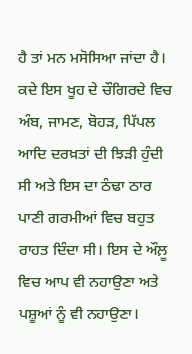ਹੈ ਤਾਂ ਮਨ ਮਸੋਸਿਆ ਜਾਂਦਾ ਹੈ। ਕਦੇ ਇਸ ਖੂਹ ਦੇ ਚੌਗਿਰਦੇ ਵਿਚ ਅੰਬ, ਜਾਮਣ, ਬੋਹੜ, ਪਿੱਪਲ ਆਦਿ ਦਰਖ਼ਤਾਂ ਦੀ ਝਿੜੀ ਹੁੰਦੀ ਸੀ ਅਤੇ ਇਸ ਦਾ ਠੰਢਾ ਠਾਰ ਪਾਣੀ ਗਰਮੀਆਂ ਵਿਚ ਬਹੁਤ ਰਾਹਤ ਦਿੰਦਾ ਸੀ। ਇਸ ਦੇ ਔਲ਼ੂ ਵਿਚ ਆਪ ਵੀ ਨਹਾਉਣਾ ਅਤੇ ਪਸ਼ੂਆਂ ਨੂੰ ਵੀ ਨਹਾਉਣਾ।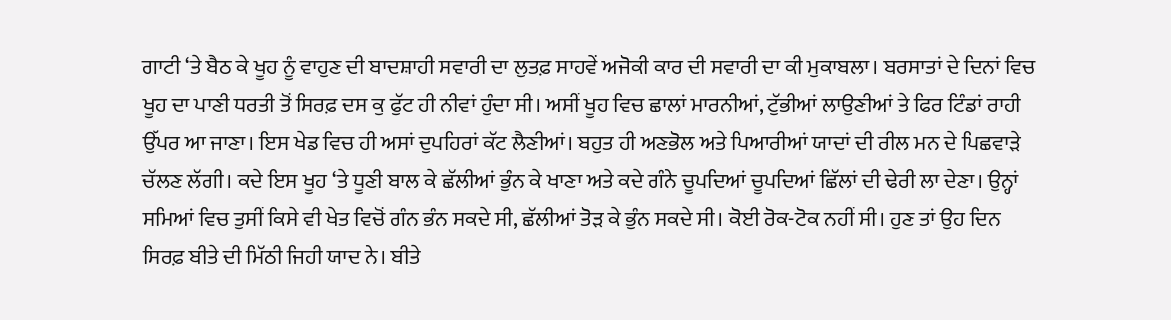ਗਾਟੀ ‘ਤੇ ਬੈਠ ਕੇ ਖੂਹ ਨੂੰ ਵਾਹੁਣ ਦੀ ਬਾਦਸ਼ਾਹੀ ਸਵਾਰੀ ਦਾ ਲੁਤਫ਼ ਸਾਹਵੇਂ ਅਜੋਕੀ ਕਾਰ ਦੀ ਸਵਾਰੀ ਦਾ ਕੀ ਮੁਕਾਬਲਾ। ਬਰਸਾਤਾਂ ਦੇ ਦਿਨਾਂ ਵਿਚ ਖੂਹ ਦਾ ਪਾਣੀ ਧਰਤੀ ਤੋਂ ਸਿਰਫ਼ ਦਸ ਕੁ ਫੁੱਟ ਹੀ ਨੀਵਾਂ ਹੁੰਦਾ ਸੀ। ਅਸੀਂ ਖੂਹ ਵਿਚ ਛਾਲਾਂ ਮਾਰਨੀਆਂ, ਟੁੱਭੀਆਂ ਲਾਉਣੀਆਂ ਤੇ ਫਿਰ ਟਿੰਡਾਂ ਰਾਹੀ ਉੱਪਰ ਆ ਜਾਣਾ। ਇਸ ਖੇਡ ਵਿਚ ਹੀ ਅਸਾਂ ਦੁਪਹਿਰਾਂ ਕੱਟ ਲੈਣੀਆਂ। ਬਹੁਤ ਹੀ ਅਣਭੋਲ ਅਤੇ ਪਿਆਰੀਆਂ ਯਾਦਾਂ ਦੀ ਰੀਲ ਮਨ ਦੇ ਪਿਛਵਾੜੇ ਚੱਲਣ ਲੱਗੀ। ਕਦੇ ਇਸ ਖੂਹ ‘ਤੇ ਧੂਣੀ ਬਾਲ ਕੇ ਛੱਲੀਆਂ ਭੁੰਨ ਕੇ ਖਾਣਾ ਅਤੇ ਕਦੇ ਗੰਨੇ ਚੂਪਦਿਆਂ ਚੂਪਦਿਆਂ ਛਿੱਲਾਂ ਦੀ ਢੇਰੀ ਲਾ ਦੇਣਾ। ਉਨ੍ਹਾਂ ਸਮਿਆਂ ਵਿਚ ਤੁਸੀਂ ਕਿਸੇ ਵੀ ਖੇਤ ਵਿਚੋਂ ਗੰਨ ਭੰਨ ਸਕਦੇ ਸੀ, ਛੱਲੀਆਂ ਤੋੜ ਕੇ ਭੁੰਨ ਸਕਦੇ ਸੀ। ਕੋਈ ਰੋਕ-ਟੋਕ ਨਹੀਂ ਸੀ। ਹੁਣ ਤਾਂ ਉਹ ਦਿਨ ਸਿਰਫ਼ ਬੀਤੇ ਦੀ ਮਿੱਠੀ ਜਿਹੀ ਯਾਦ ਨੇ। ਬੀਤੇ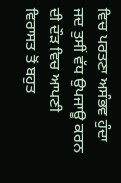ਵਿਚ ਪਰਤਣਾ ਅਸੰਭਵ ਹੁੰਦਾ ਜਦ ਤੁਸੀਂ ਵੱਧ ਉਪਜਾਊ ਕਰਨ ਦੀ ਦੌੜ ਵਿਚ ਆਪਣੀ ਵਿਰਾਸਤ ਤੋਂ ਬਹੁਤ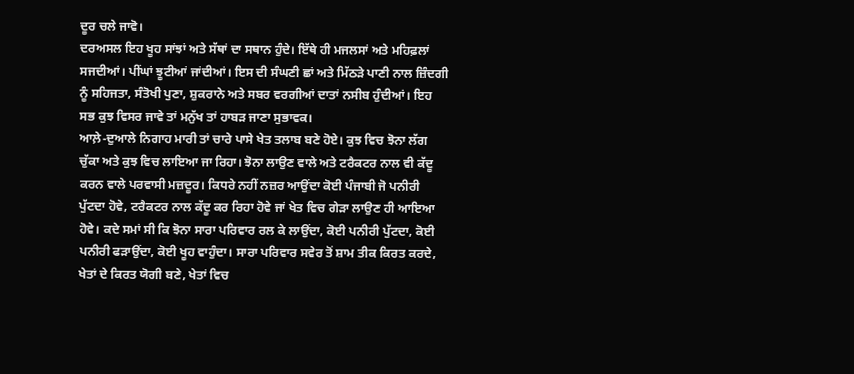ਦੂਰ ਚਲੇ ਜਾਵੋ।
ਦਰਅਸਲ ਇਹ ਖੂਹ ਸਾਂਝਾਂ ਅਤੇ ਸੱਥਾਂ ਦਾ ਸਥਾਨ ਹੁੰਦੇ। ਇੱਥੇ ਹੀ ਮਜਲਸਾਂ ਅਤੇ ਮਹਿਫ਼ਲਾਂ ਸਜਦੀਆਂ। ਪੀਂਘਾਂ ਝੂਟੀਆਂ ਜਾਂਦੀਆਂ। ਇਸ ਦੀ ਸੰਘਣੀ ਛਾਂ ਅਤੇ ਮਿੱਠੜੇ ਪਾਣੀ ਨਾਲ ਜ਼ਿੰਦਗੀ ਨੂੰ ਸਹਿਜਤਾ, ਸੰਤੋਖੀ ਪੁਣਾ, ਸ਼ੁਕਰਾਨੇ ਅਤੇ ਸਬਰ ਵਰਗੀਆਂ ਦਾਤਾਂ ਨਸੀਬ ਹੁੰਦੀਆਂ। ਇਹ ਸਭ ਕੁਝ ਵਿਸਰ ਜਾਵੇ ਤਾਂ ਮਨੁੱਖ ਤਾਂ ਹਾਬੜ ਜਾਣਾ ਸੁਭਾਵਕ।
ਆਲ਼ੇ-ਦੁਆਲੇ ਨਿਗਾਹ ਮਾਰੀ ਤਾਂ ਚਾਰੇ ਪਾਸੇ ਖੇਤ ਤਲਾਬ ਬਣੇ ਹੋਏ। ਕੁਝ ਵਿਚ ਝੋਨਾ ਲੱਗ ਚੁੱਕਾ ਅਤੇ ਕੁਝ ਵਿਚ ਲਾਇਆ ਜਾ ਰਿਹਾ। ਝੋਨਾ ਲਾਉਣ ਵਾਲੇ ਅਤੇ ਟਰੈਕਟਰ ਨਾਲ ਵੀ ਕੱਦੂ ਕਰਨ ਵਾਲੇ ਪਰਵਾਸੀ ਮਜ਼ਦੂਰ। ਕਿਧਰੇ ਨਹੀਂ ਨਜ਼ਰ ਆਉਂਦਾ ਕੋਈ ਪੰਜਾਬੀ ਜੋ ਪਨੀਰੀ ਪੁੱਟਦਾ ਹੋਵੇ, ਟਰੈਕਟਰ ਨਾਲ ਕੱਦੂ ਕਰ ਰਿਹਾ ਹੋਵੇ ਜਾਂ ਖੇਤ ਵਿਚ ਗੇੜਾ ਲਾਉਣ ਹੀ ਆਇਆ ਹੋਵੇ। ਕਦੇ ਸਮਾਂ ਸੀ ਕਿ ਝੋਨਾ ਸਾਰਾ ਪਰਿਵਾਰ ਰਲ ਕੇ ਲਾਉਂਦਾ, ਕੋਈ ਪਨੀਰੀ ਪੁੱਟਦਾ, ਕੋਈ ਪਨੀਰੀ ਫੜਾਉਂਦਾ, ਕੋਈ ਖੂਹ ਵਾਹੁੰਦਾ। ਸਾਰਾ ਪਰਿਵਾਰ ਸਵੇਰ ਤੋਂ ਸ਼ਾਮ ਤੀਕ ਕਿਰਤ ਕਰਦੇ, ਖੇਤਾਂ ਦੇ ਕਿਰਤ ਯੋਗੀ ਬਣੇ, ਖੇਤਾਂ ਵਿਚ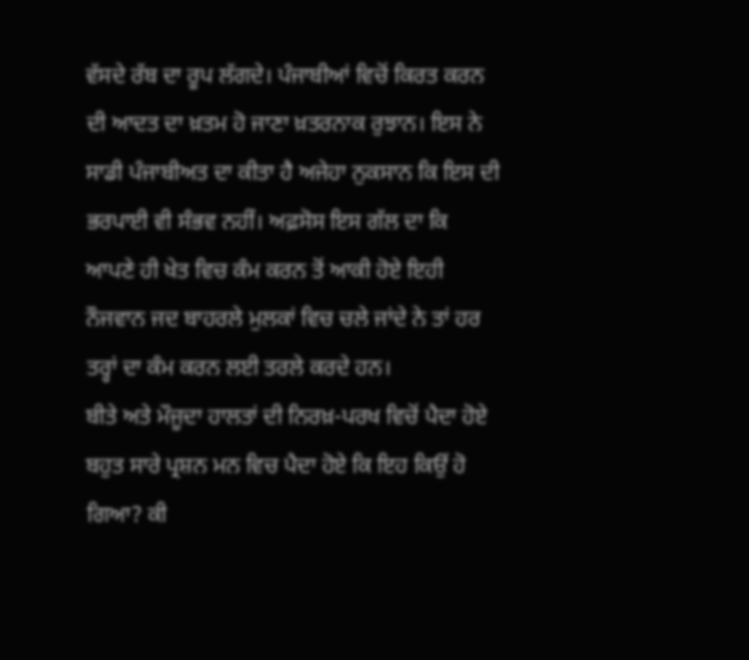ਵੱਸਦੇ ਰੱਬ ਦਾ ਰੂਪ ਲੱਗਦੇ। ਪੰਜਾਬੀਆਂ ਵਿਚੋਂ ਕਿਰਤ ਕਰਨ ਦੀ ਆਦਤ ਦਾ ਖ਼ਤਮ ਹੋ ਜਾਣਾ ਖ਼ਤਰਨਾਕ ਰੁਝਾਨ। ਇਸ ਨੇ ਸਾਡੀ ਪੰਜਾਬੀਅਤ ਦਾ ਕੀਤਾ ਹੈ ਅਜੇਹਾ ਨੁਕਸਾਨ ਕਿ ਇਸ ਦੀ ਭਰਪਾਈ ਵੀ ਸੰਭਵ ਨਹੀਂ। ਅਫ਼ਸੋਸ ਇਸ ਗੱਲ ਦਾ ਕਿ ਆਪਣੇ ਹੀ ਖੇਤ ਵਿਚ ਕੰਮ ਕਰਨ ਤੋਂ ਆਕੀ ਹੋਏ ਇਹੀ ਨੌਜਵਾਨ ਜਦ ਬਾਹਰਲੇ ਮੁਲਕਾਂ ਵਿਚ ਚਲੇ ਜਾਂਦੇ ਨੇ ਤਾਂ ਹਰ ਤਰ੍ਹਾਂ ਦਾ ਕੰਮ ਕਰਨ ਲਈ ਤਰਲੇ ਕਰਦੇ ਹਨ।
ਬੀਤੇ ਅਤੇ ਮੌਜੂਦਾ ਹਾਲਤਾਂ ਦੀ ਨਿਰਖ਼-ਪਰਖ ਵਿਚੋਂ ਪੈਦਾ ਹੋਏ ਬਹੁਤ ਸਾਰੇ ਪ੍ਰਸ਼ਨ ਮਨ ਵਿਚ ਪੈਦਾ ਹੋਏ ਕਿ ਇਹ ਕਿਉਂ ਹੋ ਗਿਆ? ਕੀ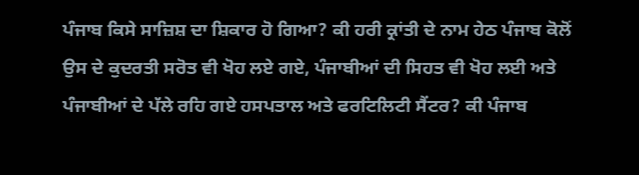ਪੰਜਾਬ ਕਿਸੇ ਸਾਜ਼ਿਸ਼ ਦਾ ਸ਼ਿਕਾਰ ਹੋ ਗਿਆ? ਕੀ ਹਰੀ ਕ੍ਰਾਂਤੀ ਦੇ ਨਾਮ ਹੇਠ ਪੰਜਾਬ ਕੋਲੋਂ ਉਸ ਦੇ ਕੁਦਰਤੀ ਸਰੋਤ ਵੀ ਖੋਹ ਲਏ ਗਏ, ਪੰਜਾਬੀਆਂ ਦੀ ਸਿਹਤ ਵੀ ਖੋਹ ਲਈ ਅਤੇ ਪੰਜਾਬੀਆਂ ਦੇ ਪੱਲੇ ਰਹਿ ਗਏ ਹਸਪਤਾਲ ਅਤੇ ਫਰਟਿਲਿਟੀ ਸੈਂਟਰ? ਕੀ ਪੰਜਾਬ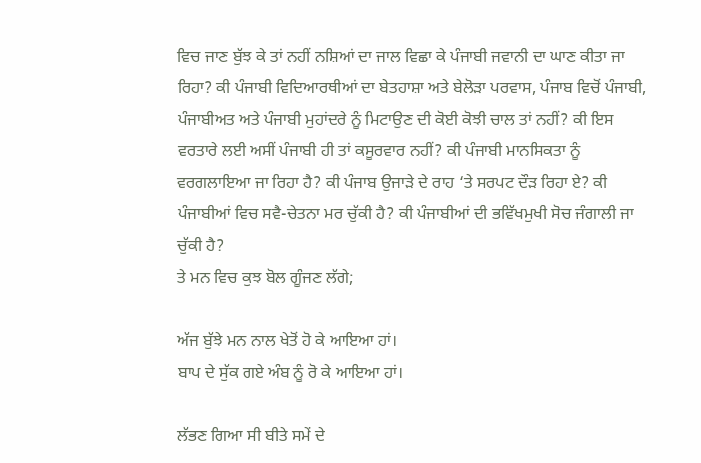ਵਿਚ ਜਾਣ ਬੁੱਝ ਕੇ ਤਾਂ ਨਹੀਂ ਨਸ਼ਿਆਂ ਦਾ ਜਾਲ ਵਿਛਾ ਕੇ ਪੰਜਾਬੀ ਜਵਾਨੀ ਦਾ ਘਾਣ ਕੀਤਾ ਜਾ ਰਿਹਾ? ਕੀ ਪੰਜਾਬੀ ਵਿਦਿਆਰਥੀਆਂ ਦਾ ਬੇਤਹਾਸ਼ਾ ਅਤੇ ਬੇਲੋੜਾ ਪਰਵਾਸ, ਪੰਜਾਬ ਵਿਚੋਂ ਪੰਜਾਬੀ, ਪੰਜਾਬੀਅਤ ਅਤੇ ਪੰਜਾਬੀ ਮੁਹਾਂਦਰੇ ਨੂੰ ਮਿਟਾਉਣ ਦੀ ਕੋਈ ਕੋਝੀ ਚਾਲ ਤਾਂ ਨਹੀਂ? ਕੀ ਇਸ ਵਰਤਾਰੇ ਲਈ ਅਸੀਂ ਪੰਜਾਬੀ ਹੀ ਤਾਂ ਕਸੂਰਵਾਰ ਨਹੀਂ? ਕੀ ਪੰਜਾਬੀ ਮਾਨਸਿਕਤਾ ਨੂੰ ਵਰਗਲਾਇਆ ਜਾ ਰਿਹਾ ਹੈ? ਕੀ ਪੰਜਾਬ ਉਜਾੜੇ ਦੇ ਰਾਹ ‘ਤੇ ਸਰਪਟ ਦੌੜ ਰਿਹਾ ਏ? ਕੀ ਪੰਜਾਬੀਆਂ ਵਿਚ ਸਵੈ-ਚੇਤਨਾ ਮਰ ਚੁੱਕੀ ਹੈ? ਕੀ ਪੰਜਾਬੀਆਂ ਦੀ ਭਵਿੱਖਮੁਖੀ ਸੋਚ ਜੰਗਾਲੀ ਜਾ ਚੁੱਕੀ ਹੈ?
ਤੇ ਮਨ ਵਿਚ ਕੁਝ ਬੋਲ ਗੂੰਜਣ ਲੱਗੇ;

ਅੱਜ ਬੁੱਝੇ ਮਨ ਨਾਲ ਖੇਤੋਂ ਹੋ ਕੇ ਆਇਆ ਹਾਂ।
ਬਾਪ ਦੇ ਸੁੱਕ ਗਏ ਅੰਬ ਨੂੰ ਰੋ ਕੇ ਆਇਆ ਹਾਂ।

ਲੱਭਣ ਗਿਆ ਸੀ ਬੀਤੇ ਸਮੇਂ ਦੇ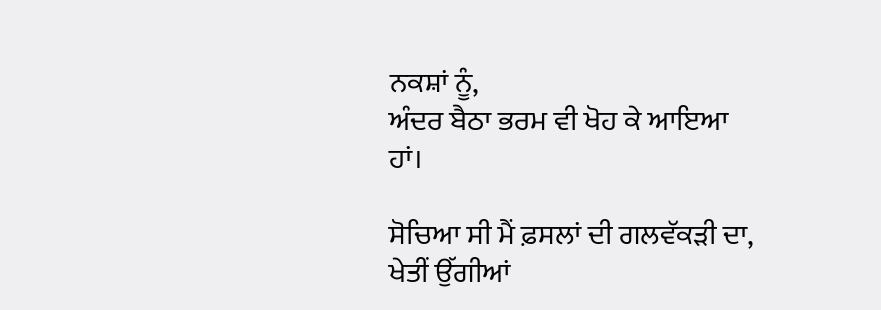ਨਕਸ਼ਾਂ ਨੂੰ,
ਅੰਦਰ ਬੈਠਾ ਭਰਮ ਵੀ ਖੋਹ ਕੇ ਆਇਆ ਹਾਂ।

ਸੋਚਿਆ ਸੀ ਮੈਂ ਫ਼ਸਲਾਂ ਦੀ ਗਲਵੱਕੜੀ ਦਾ,
ਖੇਤੀਂ ਉੱਗੀਆਂ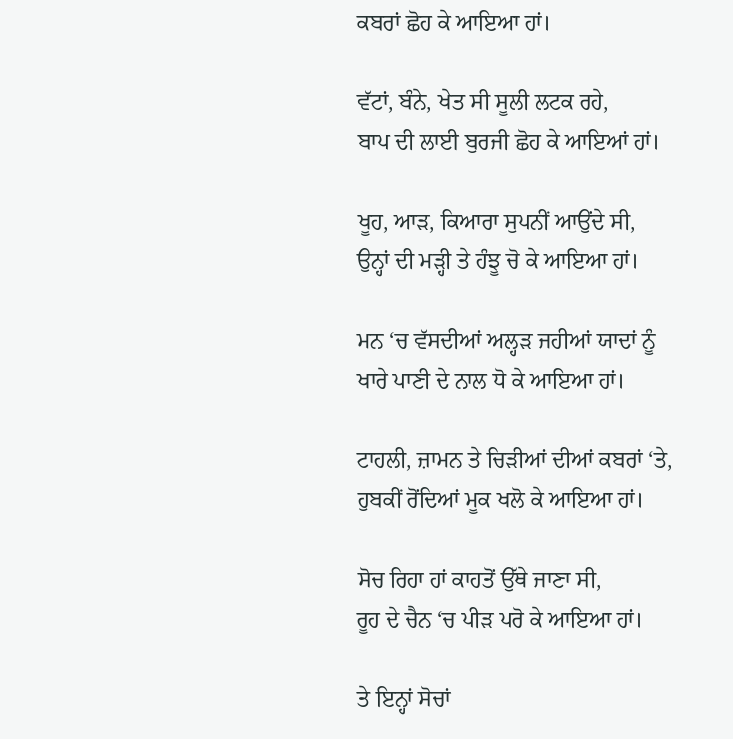ਕਬਰਾਂ ਛੋਹ ਕੇ ਆਇਆ ਹਾਂ।

ਵੱਟਾਂ, ਬੰਨੇ, ਖੇਤ ਸੀ ਸੂਲੀ ਲਟਕ ਰਹੇ,
ਬਾਪ ਦੀ ਲਾਈ ਬੁਰਜੀ ਛੋਹ ਕੇ ਆਇਆਂ ਹਾਂ।

ਖੂਹ, ਆੜ, ਕਿਆਰਾ ਸੁਪਨੀਂ ਆਉਂਦੇ ਸੀ,
ਉਨ੍ਹਾਂ ਦੀ ਮੜ੍ਹੀ ਤੇ ਹੰਝੂ ਚੋ ਕੇ ਆਇਆ ਹਾਂ।

ਮਨ ‘ਚ ਵੱਸਦੀਆਂ ਅਲ੍ਹੜ ਜਹੀਆਂ ਯਾਦਾਂ ਨੂੰ
ਖਾਰੇ ਪਾਣੀ ਦੇ ਨਾਲ ਧੋ ਕੇ ਆਇਆ ਹਾਂ।

ਟਾਹਲੀ, ਜ਼ਾਮਨ ਤੇ ਚਿੜੀਆਂ ਦੀਆਂ ਕਬਰਾਂ ‘ਤੇ,
ਹੁਬਕੀਂ ਰੋਂਦਿਆਂ ਮੂਕ ਖਲੋ ਕੇ ਆਇਆ ਹਾਂ।

ਸੋਚ ਰਿਹਾ ਹਾਂ ਕਾਹਤੋਂ ਉੱਥੇ ਜਾਣਾ ਸੀ,
ਰੂਹ ਦੇ ਚੈਨ ‘ਚ ਪੀੜ ਪਰੋ ਕੇ ਆਇਆ ਹਾਂ।

ਤੇ ਇਨ੍ਹਾਂ ਸੋਚਾਂ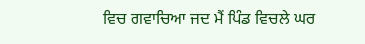ਵਿਚ ਗਵਾਚਿਆ ਜਦ ਮੈਂ ਪਿੰਡ ਵਿਚਲੇ ਘਰ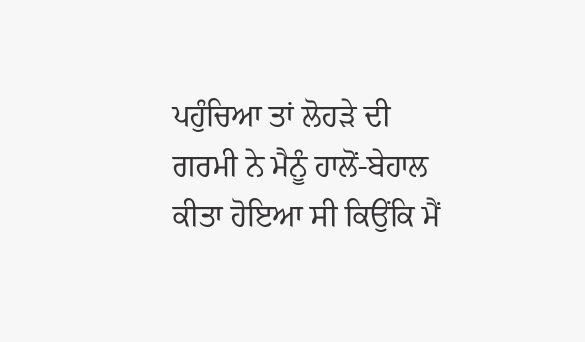ਪਹੁੰਚਿਆ ਤਾਂ ਲੋਹੜੇ ਦੀ ਗਰਮੀ ਨੇ ਮੈਨੂੰ ਹਾਲੋਂ-ਬੇਹਾਲ ਕੀਤਾ ਹੋਇਆ ਸੀ ਕਿਉਂਕਿ ਮੈਂ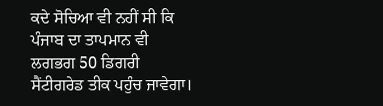ਕਦੇ ਸੋਚਿਆ ਵੀ ਨਹੀਂ ਸੀ ਕਿ ਪੰਜਾਬ ਦਾ ਤਾਪਮਾਨ ਵੀ ਲਗਭਗ 50 ਡਿਗਰੀ ਸੈਂਟੀਗਰੇਡ ਤੀਕ ਪਹੁੰਚ ਜਾਵੇਗਾ।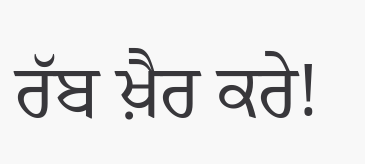ਰੱਬ ਖ਼ੈਰ ਕਰੇ!